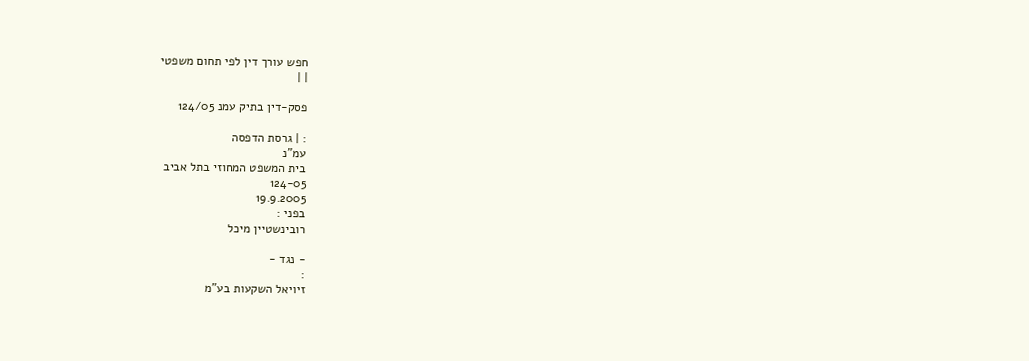חפש עורך דין לפי תחום משפטי
| |

פסק-דין בתיק עמנ 124/05

: | גרסת הדפסה
עמ"נ
בית המשפט המחוזי בתל אביב
124-05
19.9.2005
בפני :
רובינשטיין מיכל

- נגד -
:
זיויאל השקעות בע"מ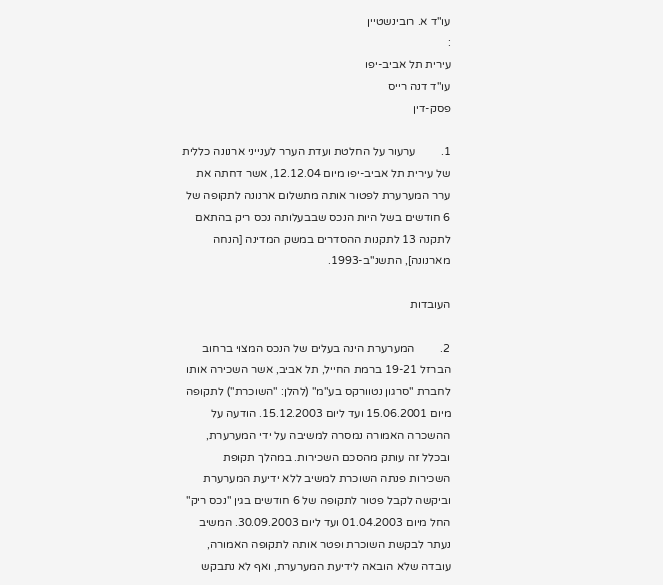עו"ד א. רובינשטיין
:
עירית תל אביב-יפו
עו"ד דנה רייס
פסק-דין

1.         ערעור על החלטת ועדת הערר לענייני ארנונה כללית של עירית תל אביב-יפו מיום 12.12.04, אשר דחתה את ערר המערערת לפטור אותה מתשלום ארנונה לתקופה של 6 חודשים בשל היות הנכס שבבעלותה נכס ריק בהתאם לתקנה 13 לתקנות ההסדרים במשק המדינה [הנחה מארנונה], התשנ"ב-1993.

העובדות

2.         המערערת הינה בעלים של הנכס המצוי ברחוב הברזל 19-21 ברמת החייל, תל אביב, אשר השכירה אותו לחברת "סרגון נטוורקס בע"מ" (להלן: "השוכרת") לתקופה מיום 15.06.2001 ועד ליום 15.12.2003. הודעה על ההשכרה האמורה נמסרה למשיבה על ידי המערערת, ובכלל זה עותק מהסכם השכירות. במהלך תקופת השכירות פנתה השוכרת למשיב ללא ידיעת המערערת וביקשה לקבל פטור לתקופה של 6 חודשים בגין "נכס ריק" החל מיום 01.04.2003 ועד ליום 30.09.2003. המשיב נעתר לבקשת השוכרת ופטר אותה לתקופה האמורה, עובדה שלא הובאה לידיעת המערערת, ואף לא נתבקש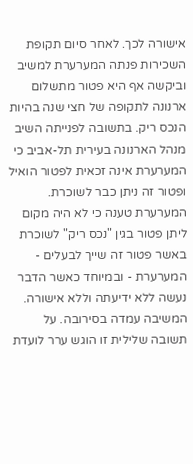אישורה לכך. לאחר סיום תקופת השכירות פנתה המערערת למשיב וביקשה אף היא פטור מתשלום ארנונה לתקופה של חצי שנה בהיות הנכס ריק. בתשובה לפנייתה השיב מנהל הארנונה בעירית תל-אביב כי המערערת אינה זכאית לפטור הואיל ופטור זה ניתן כבר לשוכרת. המערערת טענה כי לא היה מקום ליתן פטור בגין "נכס ריק" לשוכרת באשר פטור זה שייך לבעלים - המערערת - ובמיוחד כאשר הדבר נעשה ללא ידיעתה וללא אישורה. המשיבה עמדה בסירובה. על תשובה שלילית זו הוגש ערר לועדת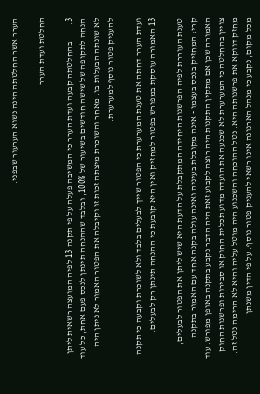הערר אשר החלטתה הינה נשוא הערעור שבפני.

החלטת ועדת הערר

3.         בהחלטתה קבעה ועדת הערר כי המשיבה פעלה על פי תקנה 13 לפיה המועצה רשאית ליתן הנחה לתקופה של שישה חודשים בשיעור של 100%, ובלבד שההנחה תינתן לנכס פעם אחת, כל עוד לא שונתה הבעלות בו. מאחר והשוכרת מיצתה זכות זו וקיבלה את הפטור האמור לא ניתן היה להעניק פטור נוסף למערערת.

ועדת הערר דחתה את טענת המערערת כי הפטור שייך לבעלים בלבד ולא לשוכרת וקבעה כי תקנה 13 האמורה עוסקת במפורש בפטור למחזיק ואין היא קובעת כי ההנחה תינתן רק לבעלים.

טענת העוררת לפיה הפרשנות היחידה המתקבלת על הדעת היא שיש ליתן את הפטור לבעלים, קרי: המחזיק בנכס בעצמו - אינה מקובלת בעיניה ואינה עולה בקנה אחד עם האמור בתקנה האמורה שכן אם מתקין התקנות היה רוצה לקבוע זאת היה הדבר נקבע בתקנה באופן מפורש. עוד צויין בהחלטה כי המערערת לא שכנעה את הועדה מדוע תכלית החוק או סבירות ופרשנות החוק מחזק דווקא את פרשנותה היא. נטל ההוכחה והשכנוע היה מוטל עליה והיא לא הרימה נטל זה. מכל מקום, נקבע כי מנהל הארנונה אינו רשאי להעניק פטור נוסף. על פי הדין משנתן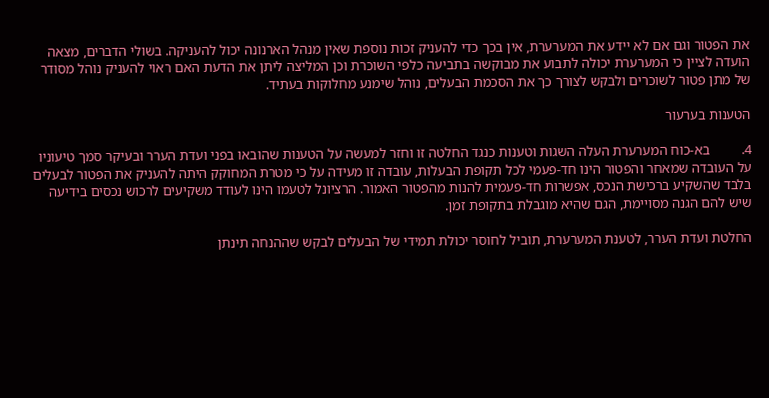את הפטור וגם אם לא יידע את המערערת, אין בכך כדי להעניק זכות נוספת שאין מנהל הארנונה יכול להעניקה. בשולי הדברים, מצאה הועדה לציין כי המערערת יכולה לתבוע את מבוקשה בתביעה כלפי השוכרת וכן המליצה ליתן את הדעת האם ראוי להעניק נוהל מסודר של מתן פטור לשוכרים ולבקש לצורך כך את הסכמת הבעלים, נוהל שימנע מחלוקות בעתיד.

הטענות בערעור

4.         בא-כוח המערערת העלה השגות וטענות כנגד החלטה זו וחזר למעשה על הטענות שהובאו בפני ועדת הערר ובעיקר סמך טיעוניו על העובדה שמאחר והפטור הינו חד-פעמי לכל תקופת הבעלות, עובדה זו מעידה על כי מטרת המחוקק היתה להעניק את הפטור לבעלים בלבד שהשקיע ברכישת הנכס, אפשרות חד-פעמית להנות מהפטור האמור. הרציונל לטעמו הינו לעודד משקיעים לרכוש נכסים בידיעה שיש להם הגנה מסויימת, הגם שהיא מוגבלת בתקופת זמן.

החלטת ועדת הערר, לטענת המערערת, תוביל לחוסר יכולת תמידי של הבעלים לבקש שההנחה תינתן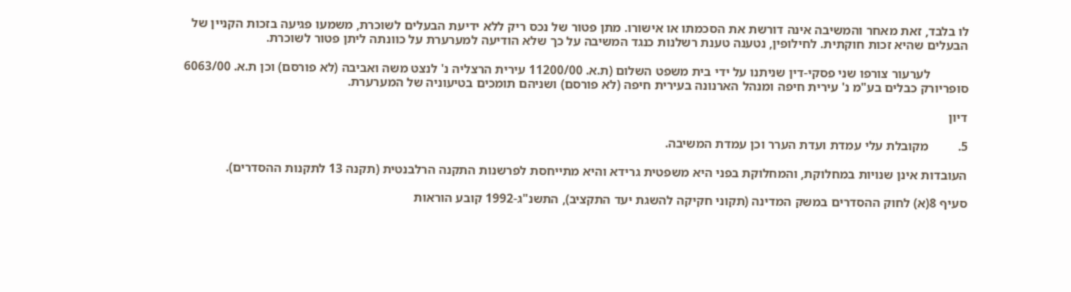לו בלבד, זאת מאחר והמשיבה אינה דורשת את הסכמתו או אישורו. מתן פטור של נכס ריק ללא ידיעת הבעלים לשוכרת, משמעו פגיעה בזכות הקניין של הבעלים שהיא זכות חוקתית. לחילופין, נטענה טענת רשלנות כנגד המשיבה על כך שלא הודיעה למערערת על כוונתה ליתן פטור לשוכרת.

            לערעור צורפו שני פסקי-דין שניתנו על ידי בית משפט השלום (ת.א. 11200/00 עירית הרצליה נ' לנצט משה ואביבה (לא פורסם) וכן ת.א. 6063/00 סופריורק כבלים בע"מ נ' עירית חיפה ומנהל הארנונה בעירית חיפה (לא פורסם) ושניהם תומכים בטיעוניה של המערערת.

דיון

5.         מקובלת עלי עמדת ועדת הערר וכן עמדת המשיבה.

העובדות אינן שנויות במחלוקת, והמחלוקת בפני היא משפטית גרידא והיא מתייחסת לפרשנות התקנה הרלבנטית (תקנה 13 לתקנות ההסדרים).

סעיף 8(א) לחוק ההסדרים במשק המדינה (תקוני חקיקה להשגת יעד התקציב), התשנ"ג-1992 קובע הוראות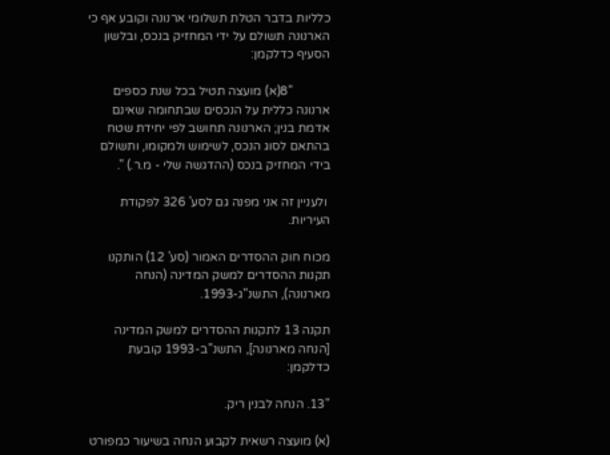כלליות בדבר הטלת תשלומי ארנונה וקובע אף כי הארנונה תשולם על ידי המחזיק בנכס, ובלשון הסעיף כדלקמן:

            "8(א) מועצה תטיל בכל שנת כספים ארנונה כללית על הנכסים שבתחומה שאינם אדמת בנין; הארנונה תחושב לפי יחידת שטח בהתאם לסוג הנכס, לשימוש ולמקומו, ותשולם בידי המחזיק בנכס (ההדגשה שלי - מ.ר.) ".

 ולעניין זה אני מפנה גם לסע' 326 לפקודת העיריות.

מכוח חוק ההסדרים האמור (סע' 12) הותקנו תקנות ההסדרים למשק המדינה (הנחה מארנונה), התשנ"ג-1993.

תקנה 13 לתקנות ההסדרים למשק המדינה [הנחה מארנונה], התשנ"ב-1993 קובעת כדלקמן:

"13. הנחה לבנין ריק.

(א) מועצה רשאית לקבוע הנחה בשיעור כמפורט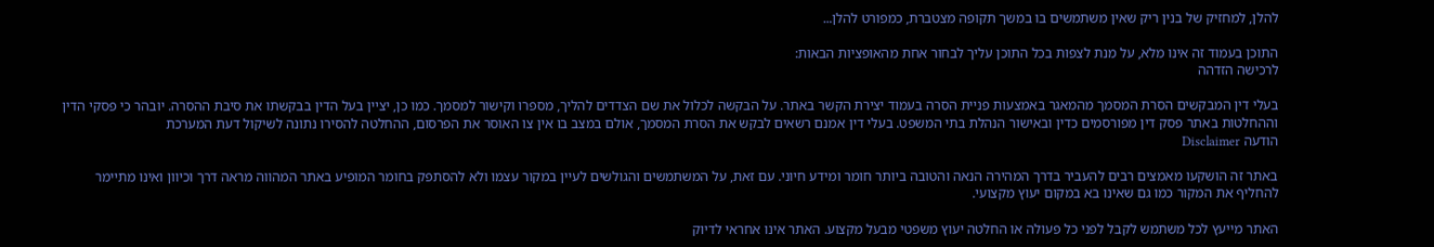להלן, למחזיק של בנין ריק שאין משתמשים בו במשך תקופה מצטברת, כמפורט להלן...

התוכן בעמוד זה אינו מלא, על מנת לצפות בכל התוכן עליך לבחור אחת מהאופציות הבאות:
לרכישה הזדהה

בעלי דין המבקשים הסרת המסמך מהמאגר באמצעות פניית הסרה בעמוד יצירת הקשר באתר. על הבקשה לכלול את שם הצדדים להליך, מספרו וקישור למסמך. כמו כן, יציין בעל הדין בבקשתו את סיבת ההסרה. יובהר כי פסקי הדין וההחלטות באתר פסק דין מפורסמים כדין ובאישור הנהלת בתי המשפט. בעלי דין אמנם רשאים לבקש את הסרת המסמך, אולם במצב בו אין צו האוסר את הפרסום, ההחלטה להסירו נתונה לשיקול דעת המערכת
הודעה Disclaimer

באתר זה הושקעו מאמצים רבים להעביר בדרך המהירה הנאה והטובה ביותר חומר ומידע חיוני. עם זאת, על המשתמשים והגולשים לעיין במקור עצמו ולא להסתפק בחומר המופיע באתר המהווה מראה דרך וכיוון ואינו מתיימר להחליף את המקור כמו גם שאינו בא במקום יעוץ מקצועי.

האתר מייעץ לכל משתמש לקבל לפני כל פעולה או החלטה יעוץ משפטי מבעל מקצוע. האתר אינו אחראי לדיוק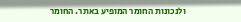ולנכונות החומר המופיע באתר. החומר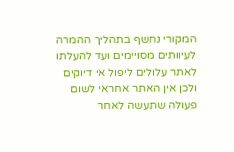המקורי נחשף בתהליך ההמרה לעיוותים מסויימים ועד להעלתו לאתר עלולים ליפול אי דיוקים ולכן אין האתר אחראי לשום פעולה שתעשה לאחר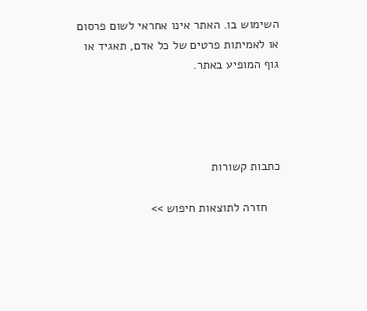השימוש בו. האתר אינו אחראי לשום פרסום או לאמיתות פרטים של כל אדם, תאגיד או גוף המופיע באתר.




כתבות קשורות

    חזרה לתוצאות חיפוש >>